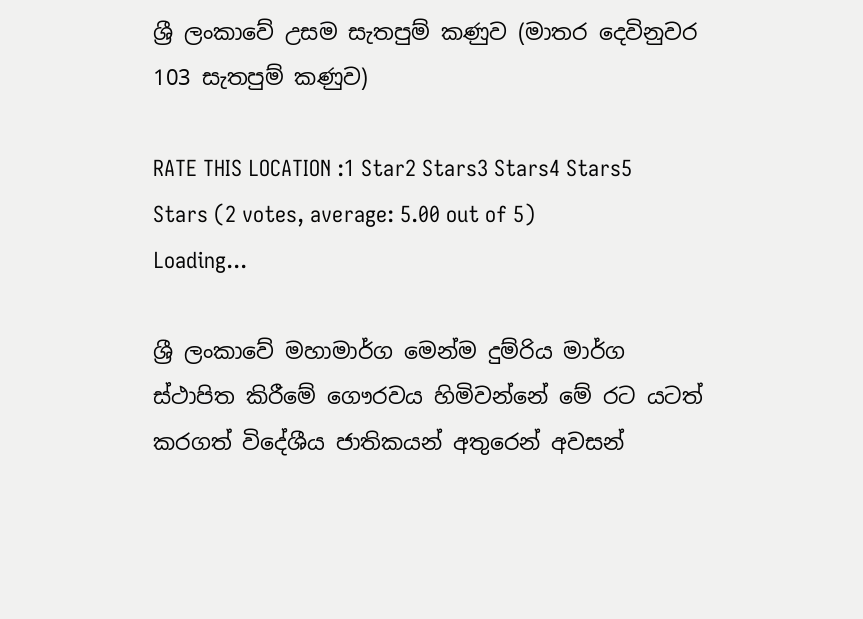ශ්‍රී ලංකාවේ උසම සැතපුම් කණුව (මාතර දෙවිනුවර 103 සැතපුම් කණුව)

RATE THIS LOCATION :1 Star2 Stars3 Stars4 Stars5 Stars (2 votes, average: 5.00 out of 5)
Loading...

ශ්‍රී ලංකාවේ මහාමාර්ග මෙන්ම දුම්රිය මාර්ග ස්ථාපිත කිරීමේ ගෞරවය හිමිවන්නේ මේ රට යටත් කරගත් විදේශීය ජාතිකයන් අතුරෙන් අවසන්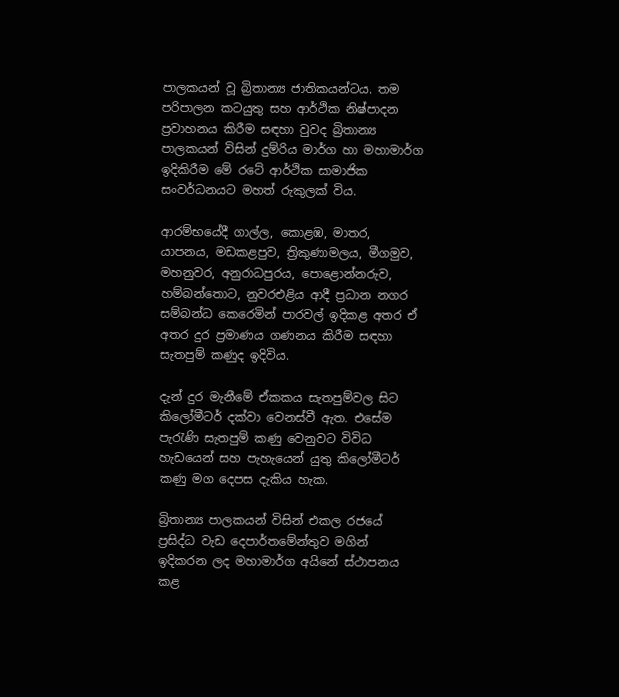පාලකයන් වූ බ්‍රිතාන්‍ය ජාතිකයන්ටය. තම පරිපාලන කටයුතු සහ ආර්ථික නිෂ්පාදන ප්‍රවාහනය කිරීම සඳහා වුවද බ්‍රිතාන්‍ය පාලකයන් විසින් දුම්රිය මාර්ග හා මහාමාර්ග ඉදිකිරීම මේ රටේ ආර්ථික සාමාජික සංවර්ධනයට මහත් රුකුලක් විය.

ආරම්භයේදී ගාල්ල, කොළඹ, මාතර, යාපනය, මඩකළපුව, ත්‍රිකුණාමලය, මීගමුව, මහනුවර, අනුරාධපුරය, පොළොන්නරුව, හම්බන්තොට, නුවරඑළිය ආදී ප්‍රධාන නගර සම්බන්ධ කෙරෙමින් පාරවල් ඉදිකළ අතර ඒ අතර දුර ප්‍රමාණය ගණනය කිරීම සඳහා සැතපුම් කණුද ඉදිවිය.

දැන් දුර මැනීමේ ඒකකය සැතපුම්වල සිට කිලෝමීටර් දක්වා වෙනස්වී ඇත. එසේම පැරැණි සැතපුම් කණු වෙනුවට විවිධ හැඩයෙන් සහ පැහැයෙන් යුතු කිලෝමීටර් කණු මග දෙපස දැකිය හැක.

බ්‍රිතාන්‍ය පාලකයන් විසින් එකල රජයේ ප්‍රසිද්ධ වැඩ දෙපාර්තමේන්තුව මගින් ඉදිකරන ලද මහාමාර්ග අයිනේ ස්ථාපනය කළ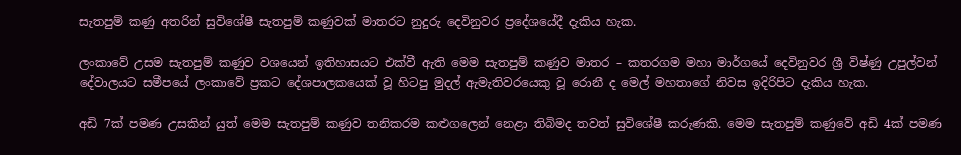සැතපුම් කණු අතරින් සුවිශේෂී සැතපුම් කණුවක් මාතරට නුදුරු දෙවිනුවර ප්‍රදේශයේදී දැකිය හැක.

ලංකාවේ උසම සැතපුම් කණුව වශයෙන් ඉතිහාසයට එක්වී ඇති මෙම සැතපුම් කණුව මාතර – කතරගම මහා මාර්ගයේ දෙවිනුවර ශ්‍රී විෂ්ණු උපුල්වන් දේවාලයට සමීපයේ ලංකාවේ ප්‍රකට දේශපාලකයෙක් වූ හිටපු මුදල් ඇමැතිවරයෙකු වූ රොනී ද මෙල් මහතාගේ නිවස ඉදිරිපිට දැකිය හැක.

අඩි 7ක් පමණ උසකින් යුත් මෙම සැතපුම් කණුව තනිකරම කළුගලෙන් නෙළා තිබිමද තවත් සුවිශේෂී කරුණකි. මෙම සැතපුම් කණුවේ අඩි 4ක් පමණ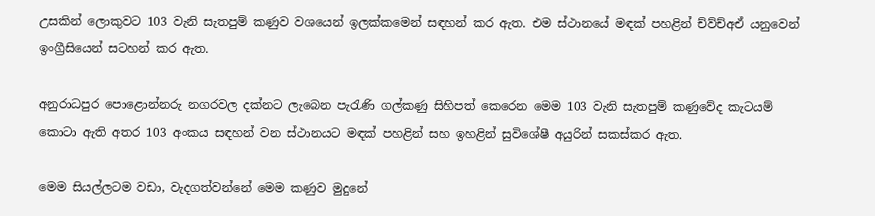උසකින් ලොකුවට 103 වැනි සැතපුම් කණුව වශයෙන් ඉලක්කමෙන් සඳහන් කර ඇත. එම ස්ථානයේ මඳක් පහළින් ච්ව්ච්අඒ යනුවෙන් ඉංග්‍රීසියෙන් සටහන් කර ඇත.

අනුරාධපුර ‍පොළොන්නරු නගරවල දක්නට ලැබෙන පැරැණි ගල්කණු සිහිපත් කෙරෙන මෙම 103 වැනි සැතපුම් කණුවේද කැටයම් කොටා ඇති අතර 103 අංකය සඳහන් වන ස්ථානයට මඳක් පහළින් සහ ඉහළින් සුවිශේෂී අයුරින් සකස්කර ඇත.

මෙම සියල්ලටම වඩා, වැදගත්වන්නේ මෙම කණුව මුදුනේ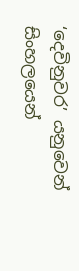‘දෙවිනුවර’ යනුවෙන් සිංහලයෙන්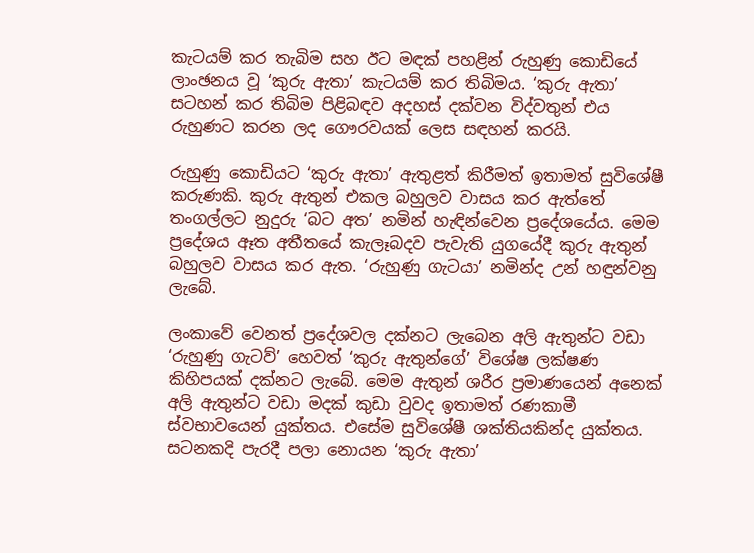කැටයම් කර තැබිම සහ ඊට මඳක් පහළින් රුහුණු කොඩියේ ලාංඡනය වූ ‘කුරු ඇතා’ කැටයම් කර තිබිමය. ‘කුරු ඇතා’ සටහන් කර තිබිම පිළිබඳව අදහස් දක්වන විද්වතුන් එය රුහුණට කරන ලද ගෞරවයක් ලෙස සඳහන් කරයි.

රුහුණු කොඩියට ‘කුරු ඇතා’ ඇතුළත් කිරීමත් ඉතාමත් සුවිශේෂී කරුණකි. කුරු ඇතුන් එකල බහුලව වාසය කර ඇත්තේ තංගල්ලට නුදුරු ‘බට අත’ නමින් හැඳින්වෙන ප්‍රදේශයේය. මෙම ප්‍රදේශය ඈත අතීතයේ කැලෑබදව පැවැති යුගයේදී කුරු ඇතුන් බහුලව වාසය කර ඇත. ‘රුහුණු ගැටයා’ නමින්ද උන් හඳුන්වනු ලැබේ.

ලංකාවේ වෙනත් ප්‍රදේශවල දක්නට ලැබෙන අලි ඇතුන්ට වඩා ‘රුහුණු ගැටව්’ හෙවත් ‘කුරු ඇතුන්ගේ’ විශේෂ ලක්ෂණ කිහිපයක් දක්නට ලැබේ. මෙම ඇතුන් ශරීර ප්‍රමාණයෙන් අනෙක් අලි ඇතුන්ට වඩා මදක් කුඩා වුවද ඉතාමත් රණකාමී ස්වභාවයෙන් යුක්තය. එසේම සුවිශේෂී ශක්තියකින්ද යුක්තය. සටනකදි පැරදී පලා නොයන ‘කුරු ඇතා’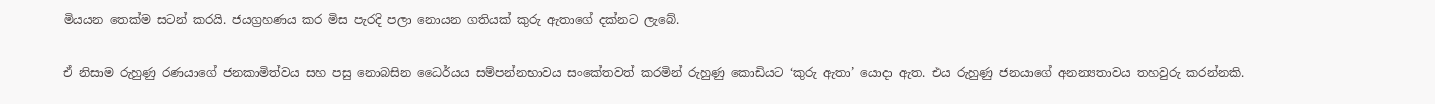මියයන තෙක්ම සටන් කරයි. ජයග්‍රහණය කර මිස පැරදි පලා නොයන ගතියක් කුරු ඇතාගේ දක්නට ලැබේ.

ඒ නිසාම රුහුණු රණයාගේ ජනකාමිත්වය සහ පසු නොබසින ධෛර්යය සම්පන්නභාවය සංකේතවත් කරමින් රුහුණු කොඩියට ‘කුරු ඇතා’ යොදා ඇත. එය රුහුණු ජනයාගේ අනන්‍යතාවය තහවුරු කරන්නකි.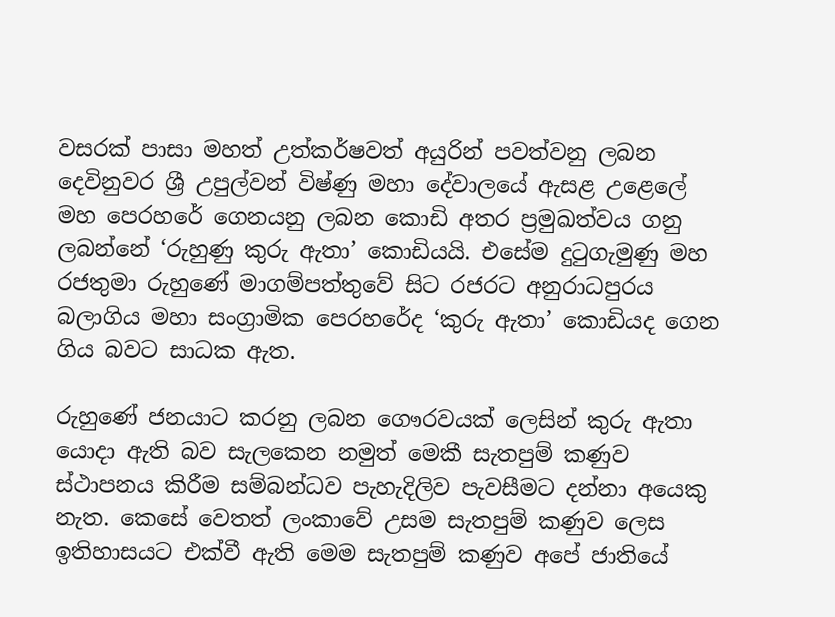වසරක් පාසා මහත් උත්කර්ෂවත් අයුරින් පවත්වනු ලබන දෙවිනුවර ශ්‍රී උපුල්වන් විෂ්ණු මහා දේවාලයේ ඇසළ උළෙ‍ලේ මහ පෙරහරේ ගෙනයනු ලබන කොඩි අතර ප්‍රමුඛත්වය ගනු ලබන්නේ ‘රුහුණු කුරු ඇතා’ කොඩියයි. එසේම දුටුගැමුණු මහ රජතුමා රුහුණේ මාගම්පත්තුවේ සිට රජරට අනුරාධපුරය බලාගිය මහා සංග්‍රාමික පෙරහරේද ‘කුරු ඇතා’ කොඩියද ගෙන ගිය බවට සාධක ඇත.

රුහුණේ ජනයාට කරනු ලබන ගෞරවයක් ලෙසින් කුරු ඇතා යොදා ඇති බව සැලකෙන නමුත් මෙකී සැතපුම් කණුව ස්ථාපනය කිරීම සම්බන්ධව පැහැදිලිව පැවසීමට දන්නා අයෙකු නැත. කෙසේ වෙතත් ලංකාවේ උසම සැතපුම් කණුව ලෙස ඉතිහාසයට එක්වී ඇති මෙම සැතපුම් කණුව අපේ ජාතියේ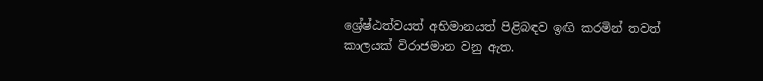ශ්‍රේෂ්ඨත්වයත් අභිමානයත් පිළිබඳව ඉඟි කරමින් තවත් කාලයක් විරාජමාන වනු ඇත.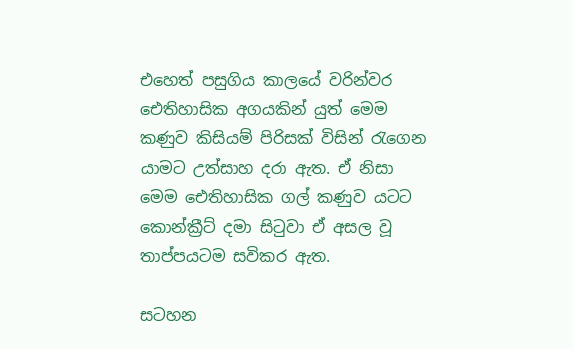එහෙත් පසුගිය කාලයේ වරින්වර ඓතිහාසික අගයකින් යුත් මෙම කණුව කිසියම් පිරිසක් විසින් රැගෙන යාමට උත්සාහ දරා ඇත. ඒ නිසා මෙම ඓතිහාසික ගල් කණුව යටට කොන්ක්‍රීට් දමා සිටුවා ඒ අසල වූ තාප්පයටම සවිකර ඇත.

සටහන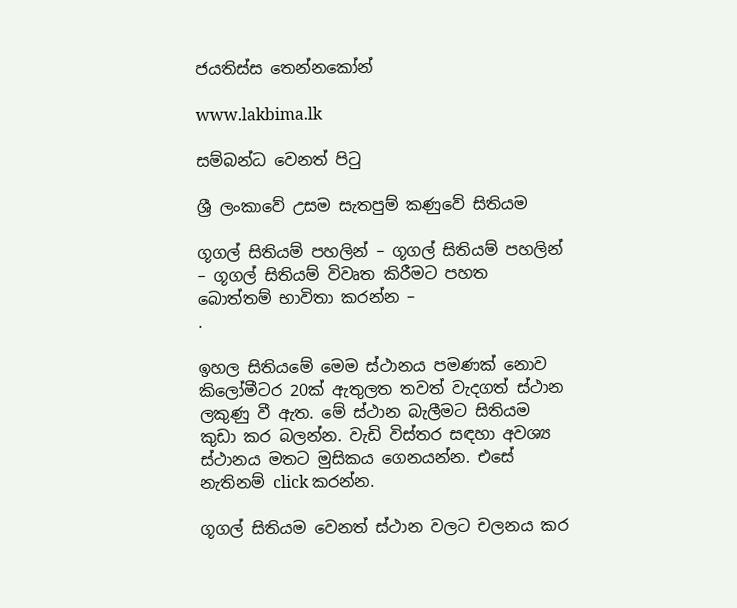ජයතිස්ස තෙන්නකෝන්

www.lakbima.lk

සම්බන්ධ වෙනත් පිටු

ශ්‍රී ලංකාවේ උසම සැතපුම් කණුවේ සිතියම

ගූගල් සිතියම් පහලින් – ගූගල් සිතියම් පහලින් – ගූගල් සිතියම් විවෘත කිරීමට පහත බොත්තම් භාවිතා කරන්න –
.

ඉහල සිතියමේ මෙම ස්ථානය පමණක් නොව කිලෝමීටර 20ක් ඇතුලත තවත් වැදගත් ස්ථාන ලකුණු වී ඇත. මේ ස්ථාන බැලීමට සිතියම කුඩා කර බලන්න. වැඩි විස්තර සඳහා අවශ්‍ය ස්ථානය මතට මුසිකය ගෙනයන්න. එසේ නැතිනම් click කරන්න.

ගූගල් සිතියම වෙනත් ස්ථාන වලට චලනය කර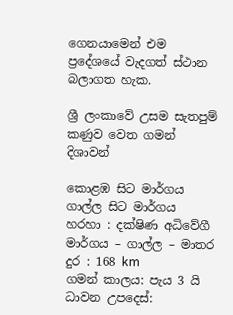ගෙනයාමෙන් එම ප්‍රදේශයේ වැදගත් ස්ථාන බලාගත හැක.

ශ්‍රී ලංකාවේ උසම සැතපුම් කණුව වෙත ගමන් දිශාවන්

කොළඹ සිට මාර්ගය ගාල්ල සිට මාර්ගය
හරහා : දක්ෂිණ අධිවේගී මාර්ගය – ගාල්ල – මාතර
දුර : 168 km
ගමන් කාලය: පැය 3 යි
ධාවන උපදෙස්: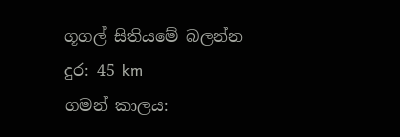ගූගල් සිතියමේ බලන්න
දුර: 45 km
ගමන් කාලය: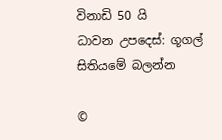විනාඩි 50 යි
ධාවන උපදෙස්: ගූගල් සිතියමේ බලන්න

©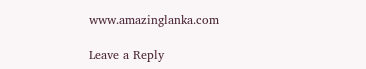www.amazinglanka.com

Leave a Reply